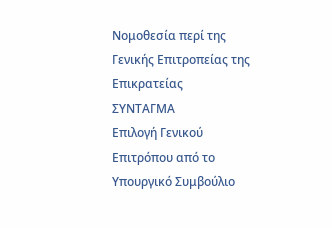Νομοθεσία περί της
Γενικής Επιτροπείας της Επικρατείας
ΣΥΝΤΑΓΜΑ
Επιλογή Γενικού Επιτρόπου από το Υπουργικό Συμβούλιο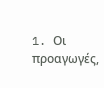1. Oι προαγωγές,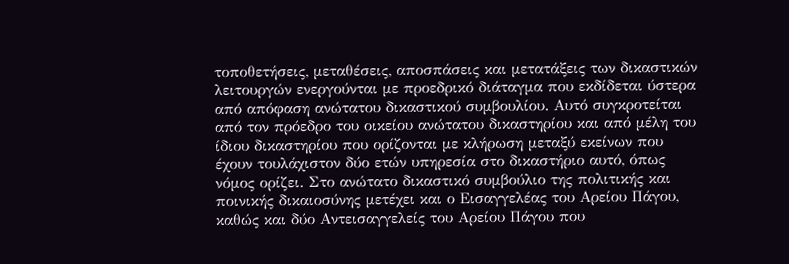τοποθετήσεις, μεταθέσεις, αποσπάσεις και μετατάξεις των δικαστικών λειτουργών ενεργούνται με προεδρικό διάταγμα που εκδίδεται ύστερα από απόφαση ανώτατου δικαστικού συμβουλίου. Αυτό συγκροτείται από τον πρόεδρο του οικείου ανώτατου δικαστηρίου και από μέλη του ίδιου δικαστηρίου που ορίζονται με κλήρωση μεταξύ εκείνων που έχουν τουλάχιστον δύο ετών υπηρεσία στο δικαστήριο αυτό, όπως νόμος ορίζει. Στο ανώτατο δικαστικό συμβούλιο της πολιτικής και ποινικής δικαιοσύνης μετέχει και ο Εισαγγελέας του Αρείου Πάγου, καθώς και δύο Αντεισαγγελείς του Αρείου Πάγου που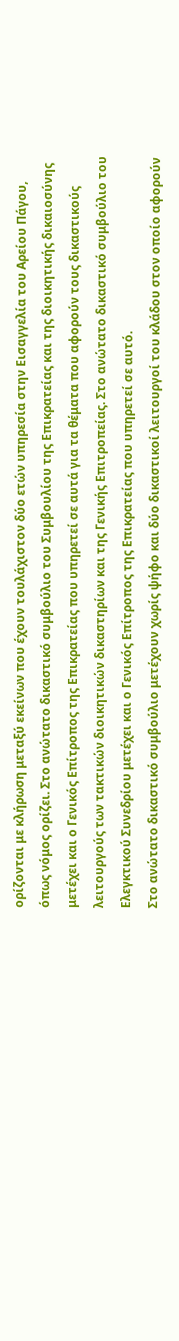ορίζονται με κλήρωση μεταξύ εκείνων που έχουν τουλάχιστον δύο ετών υπηρεσία στην Εισαγγελία του Αρείου Πάγου, όπως νόμος ορίζει. Στο ανώτατο δικαστικό συμβούλιο του Συμβουλίου της Επικρατείας και της διοικητικής δικαιοσύνης μετέχει και ο Γενικός Επίτροπος της Επικρατείας που υπηρετεί σε αυτά για τα θέματα που αφορούν τους δικαστικούς λειτουργούς των τακτικών διοικητικών δικαστηρίων και της Γενικής Επιτροπείας. Στο ανώτατο δικαστικό συμβούλιο του Ελεγκτικού Συνεδρίου μετέχει και ο Γενικός Επίτροπος της Επικρατείας που υπηρετεί σε αυτό.
Στο ανώτατο δικαστικό συμβούλιο μετέχουν χωρίς ψήφο και δύο δικαστικοί λειτουργοί του κλάδου στον οποίο αφορούν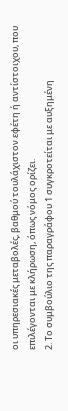οι υπηρεσιακές μεταβολές, βαθμού τουλάχιστον εφέτη ή αντίστοιχου, που επιλέγονται με κλήρωση, όπως νόμος ορίζει.
2. Το συμβούλιο της παραγράφου 1 συγκροτείται με αυξημένη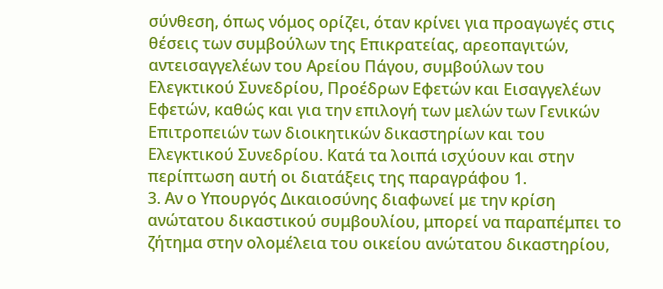σύνθεση, όπως νόμος ορίζει, όταν κρίνει για προαγωγές στις θέσεις των συμβούλων της Επικρατείας, αρεοπαγιτών, αντεισαγγελέων του Αρείου Πάγου, συμβούλων του Ελεγκτικού Συνεδρίου, Προέδρων Εφετών και Εισαγγελέων Εφετών, καθώς και για την επιλογή των μελών των Γενικών Επιτροπειών των διοικητικών δικαστηρίων και του Ελεγκτικού Συνεδρίου. Κατά τα λοιπά ισχύουν και στην περίπτωση αυτή οι διατάξεις της παραγράφου 1.
3. Αν ο Υπουργός Δικαιοσύνης διαφωνεί με την κρίση ανώτατου δικαστικού συμβουλίου, μπορεί να παραπέμπει το ζήτημα στην ολομέλεια του οικείου ανώτατου δικαστηρίου,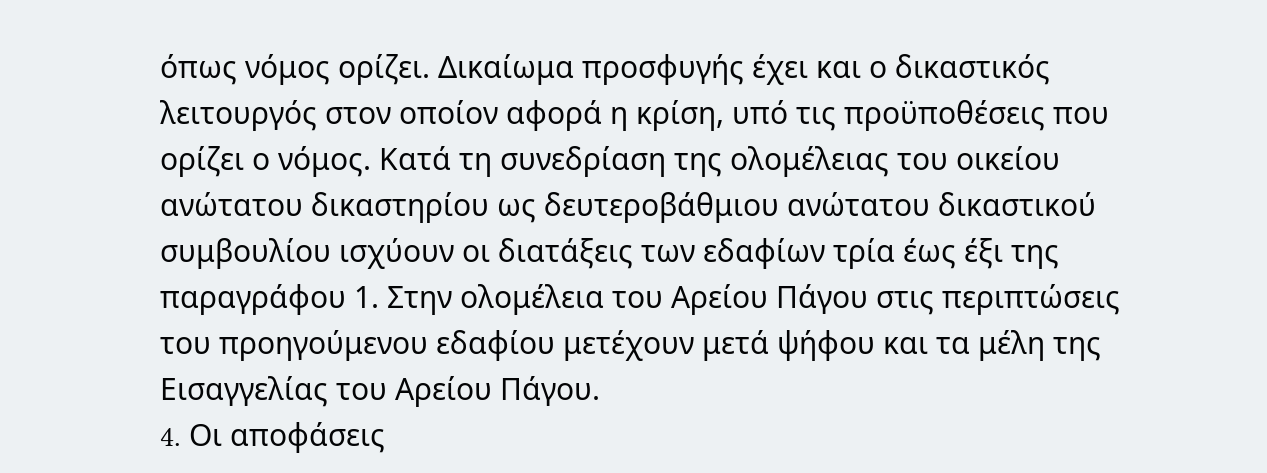όπως νόμος ορίζει. Δικαίωμα προσφυγής έχει και ο δικαστικός λειτουργός στον οποίον αφορά η κρίση, υπό τις προϋποθέσεις που ορίζει ο νόμος. Κατά τη συνεδρίαση της ολομέλειας του οικείου ανώτατου δικαστηρίου ως δευτεροβάθμιου ανώτατου δικαστικού συμβουλίου ισχύουν οι διατάξεις των εδαφίων τρία έως έξι της παραγράφου 1. Στην ολομέλεια του Αρείου Πάγου στις περιπτώσεις του προηγούμενου εδαφίου μετέχουν μετά ψήφου και τα μέλη της Εισαγγελίας του Αρείου Πάγου.
4. Oι αποφάσεις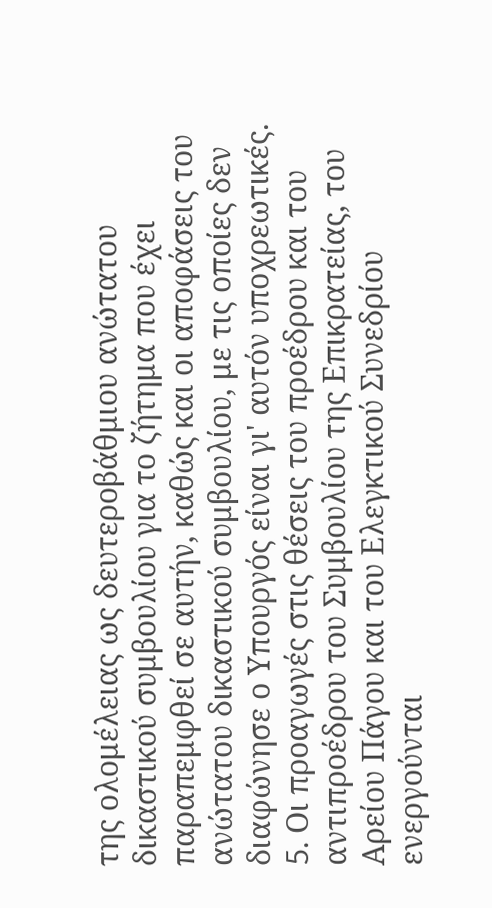της ολομέλειας ως δευτεροβάθμιου ανώτατου δικαστικού συμβουλίου για το ζήτημα που έχει παραπεμφθεί σε αυτήν, καθώς και οι αποφάσεις του ανώτατου δικαστικού συμβουλίου, με τις οποίες δεν διαφώνησε ο Υπουργός είναι γι' αυτόν υποχρεωτικές.
5. Oι προαγωγές στις θέσεις του προέδρου και του αντιπροέδρου του Συμβουλίου της Επικρατείας, του Αρείου Πάγου και του Ελεγκτικού Συνεδρίου ενεργούνται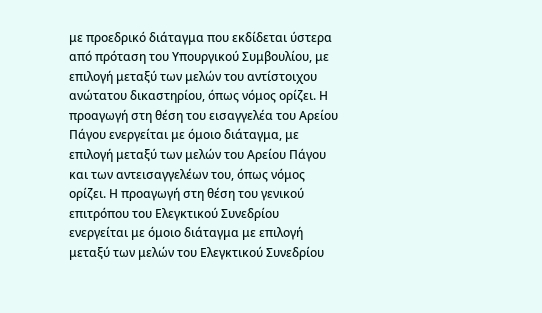με προεδρικό διάταγμα που εκδίδεται ύστερα από πρόταση του Υπουργικού Συμβουλίου, με επιλογή μεταξύ των μελών του αντίστοιχου ανώτατου δικαστηρίου, όπως νόμος ορίζει. Η προαγωγή στη θέση του εισαγγελέα του Αρείου Πάγου ενεργείται με όμοιο διάταγμα, με επιλογή μεταξύ των μελών του Αρείου Πάγου και των αντεισαγγελέων του, όπως νόμος ορίζει. Η προαγωγή στη θέση του γενικού επιτρόπου του Ελεγκτικού Συνεδρίου ενεργείται με όμοιο διάταγμα με επιλογή μεταξύ των μελών του Ελεγκτικού Συνεδρίου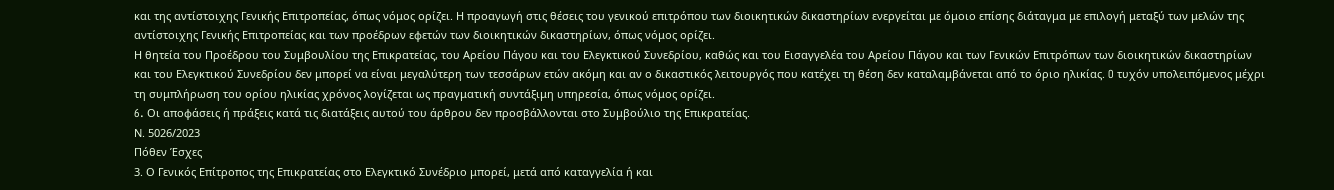και της αντίστοιχης Γενικής Επιτροπείας, όπως νόμος ορίζει. Η προαγωγή στις θέσεις του γενικού επιτρόπου των διοικητικών δικαστηρίων ενεργείται με όμοιο επίσης διάταγμα με επιλογή μεταξύ των μελών της αντίστοιχης Γενικής Επιτροπείας και των προέδρων εφετών των διοικητικών δικαστηρίων, όπως νόμος ορίζει.
Η θητεία του Προέδρου του Συμβουλίου της Επικρατείας, του Αρείου Πάγου και του Ελεγκτικού Συνεδρίου, καθώς και του Εισαγγελέα του Αρείου Πάγου και των Γενικών Επιτρόπων των διοικητικών δικαστηρίων και του Ελεγκτικού Συνεδρίου δεν μπορεί να είναι μεγαλύτερη των τεσσάρων ετών ακόμη και αν ο δικαστικός λειτουργός που κατέχει τη θέση δεν καταλαμβάνεται από το όριο ηλικίας. O τυχόν υπολειπόμενος μέχρι τη συμπλήρωση του ορίου ηλικίας χρόνος λογίζεται ως πραγματική συντάξιμη υπηρεσία, όπως νόμος ορίζει.
6. Oι αποφάσεις ή πράξεις κατά τις διατάξεις αυτού του άρθρου δεν προσβάλλονται στο Συμβούλιο της Eπικρατείας.
Ν. 5026/2023
Πόθεν Έσχες
3. Ο Γενικός Επίτροπος της Επικρατείας στο Ελεγκτικό Συνέδριο μπορεί, μετά από καταγγελία ή και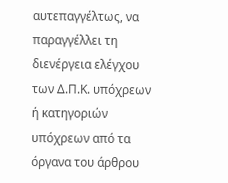αυτεπαγγέλτως, να παραγγέλλει τη διενέργεια ελέγχου των Δ.Π.Κ. υπόχρεων ή κατηγοριών υπόχρεων από τα όργανα του άρθρου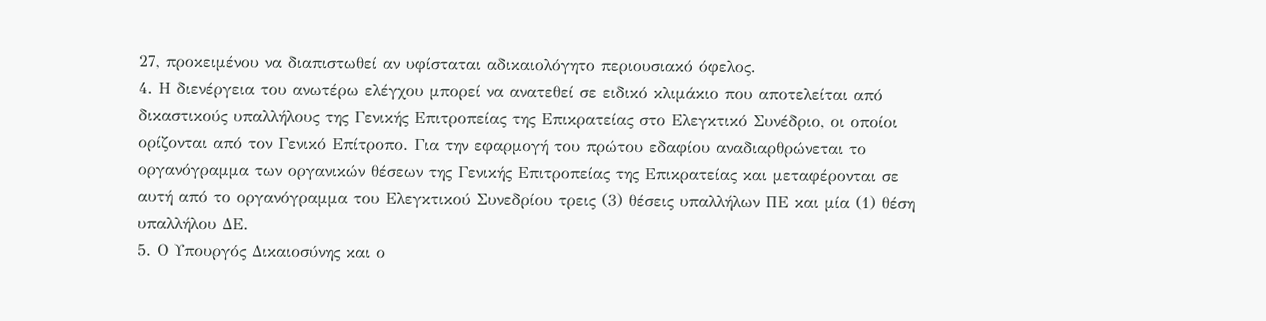27, προκειμένου να διαπιστωθεί αν υφίσταται αδικαιολόγητο περιουσιακό όφελος.
4. Η διενέργεια του ανωτέρω ελέγχου μπορεί να ανατεθεί σε ειδικό κλιμάκιο που αποτελείται από δικαστικούς υπαλλήλους της Γενικής Επιτροπείας της Επικρατείας στο Ελεγκτικό Συνέδριο, οι οποίοι ορίζονται από τον Γενικό Επίτροπο. Για την εφαρμογή του πρώτου εδαφίου αναδιαρθρώνεται το οργανόγραμμα των οργανικών θέσεων της Γενικής Επιτροπείας της Επικρατείας και μεταφέρονται σε αυτή από το οργανόγραμμα του Ελεγκτικού Συνεδρίου τρεις (3) θέσεις υπαλλήλων ΠΕ και μία (1) θέση υπαλλήλου ΔΕ.
5. Ο Υπουργός Δικαιοσύνης και ο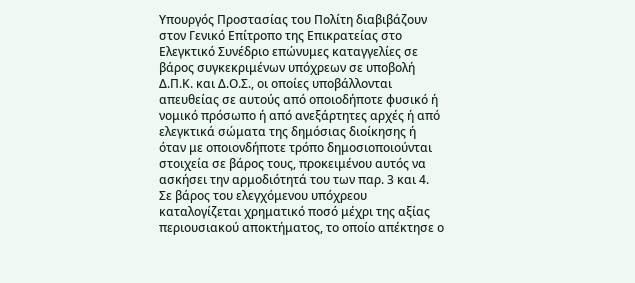Υπουργός Προστασίας του Πολίτη διαβιβάζουν στον Γενικό Επίτροπο της Επικρατείας στο Ελεγκτικό Συνέδριο επώνυμες καταγγελίες σε βάρος συγκεκριμένων υπόχρεων σε υποβολή Δ.Π.Κ. και Δ.Ο.Σ., οι οποίες υποβάλλονται απευθείας σε αυτούς από οποιοδήποτε φυσικό ή νομικό πρόσωπο ή από ανεξάρτητες αρχές ή από ελεγκτικά σώματα της δημόσιας διοίκησης ή όταν με οποιονδήποτε τρόπο δημοσιοποιούνται στοιχεία σε βάρος τους, προκειμένου αυτός να ασκήσει την αρμοδιότητά του των παρ. 3 και 4.
Σε βάρος του ελεγχόμενου υπόχρεου καταλογίζεται χρηματικό ποσό μέχρι της αξίας περιουσιακού αποκτήματος, το οποίο απέκτησε ο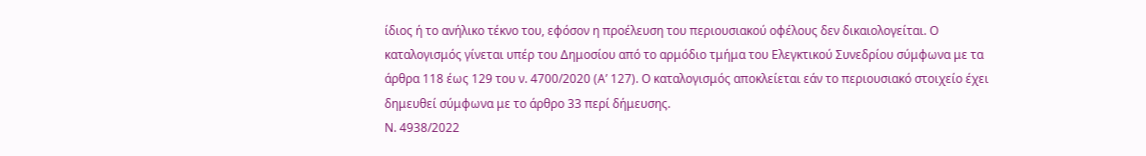ίδιος ή το ανήλικο τέκνο του, εφόσον η προέλευση του περιουσιακού οφέλους δεν δικαιολογείται. Ο καταλογισμός γίνεται υπέρ του Δημοσίου από το αρμόδιο τμήμα του Ελεγκτικού Συνεδρίου σύμφωνα με τα άρθρα 118 έως 129 του ν. 4700/2020 (Α’ 127). Ο καταλογισμός αποκλείεται εάν το περιουσιακό στοιχείο έχει δημευθεί σύμφωνα με το άρθρο 33 περί δήμευσης.
Ν. 4938/2022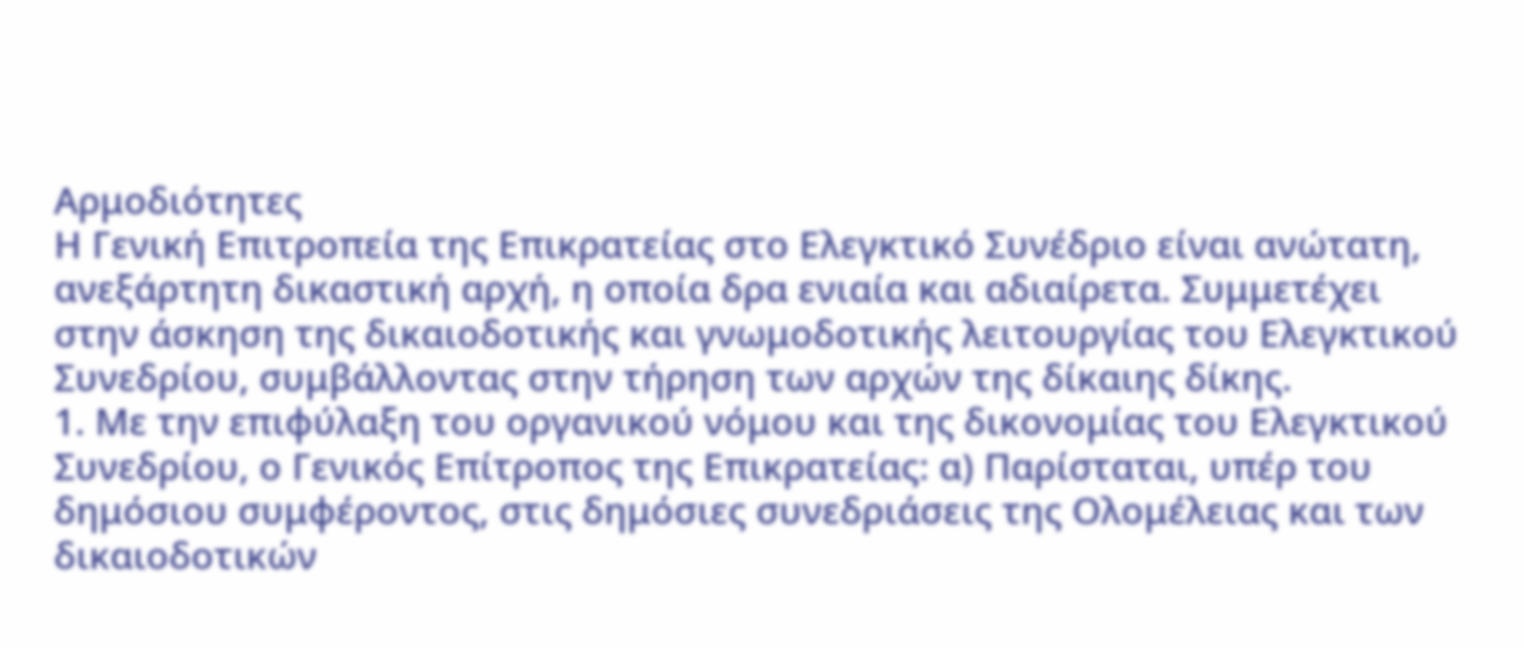Αρμοδιότητες
Η Γενική Επιτροπεία της Επικρατείας στο Ελεγκτικό Συνέδριο είναι ανώτατη, ανεξάρτητη δικαστική αρχή, η οποία δρα ενιαία και αδιαίρετα. Συμμετέχει στην άσκηση της δικαιοδοτικής και γνωμοδοτικής λειτουργίας του Ελεγκτικού Συνεδρίου, συμβάλλοντας στην τήρηση των αρχών της δίκαιης δίκης.
1. Με την επιφύλαξη του οργανικού νόμου και της δικονομίας του Ελεγκτικού Συνεδρίου, ο Γενικός Επίτροπος της Επικρατείας: α) Παρίσταται, υπέρ του δημόσιου συμφέροντος, στις δημόσιες συνεδριάσεις της Ολομέλειας και των δικαιοδοτικών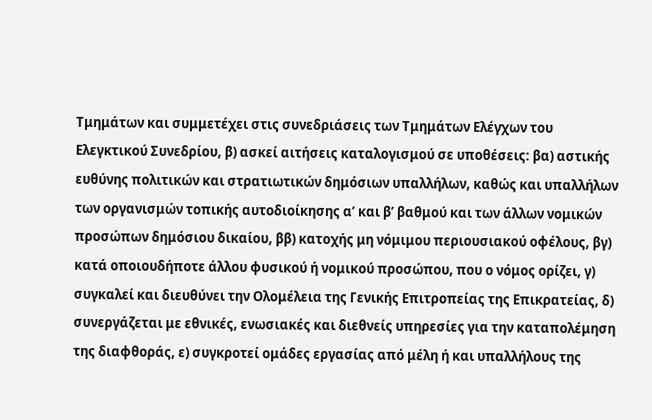Τμημάτων και συμμετέχει στις συνεδριάσεις των Τμημάτων Ελέγχων του Ελεγκτικού Συνεδρίου, β) ασκεί αιτήσεις καταλογισμού σε υποθέσεις: βα) αστικής ευθύνης πολιτικών και στρατιωτικών δημόσιων υπαλλήλων, καθώς και υπαλλήλων των οργανισμών τοπικής αυτοδιοίκησης α’ και β’ βαθμού και των άλλων νομικών προσώπων δημόσιου δικαίου, ββ) κατοχής μη νόμιμου περιουσιακού οφέλους, βγ) κατά οποιουδήποτε άλλου φυσικού ή νομικού προσώπου, που ο νόμος ορίζει, γ) συγκαλεί και διευθύνει την Ολομέλεια της Γενικής Επιτροπείας της Επικρατείας, δ) συνεργάζεται με εθνικές, ενωσιακές και διεθνείς υπηρεσίες για την καταπολέμηση της διαφθοράς, ε) συγκροτεί ομάδες εργασίας από μέλη ή και υπαλλήλους της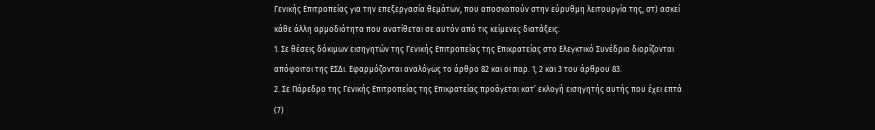Γενικής Επιτροπείας για την επεξεργασία θεμάτων, που αποσκοπούν στην εύρυθμη λειτουργία της, στ) ασκεί κάθε άλλη αρμοδιότητα που ανατίθεται σε αυτόν από τις κείμενες διατάξεις.
1. Σε θέσεις δόκιμων εισηγητών της Γενικής Επιτροπείας της Επικρατείας στο Ελεγκτικό Συνέδριο διορίζονται απόφοιτοι της ΕΣΔι. Εφαρμόζονται αναλόγως το άρθρο 82 και οι παρ. 1, 2 και 3 του άρθρου 83.
2. Σε Πάρεδρο της Γενικής Επιτροπείας της Επικρατείας προάγεται κατ’ εκλογή εισηγητής αυτής που έχει επτά (7)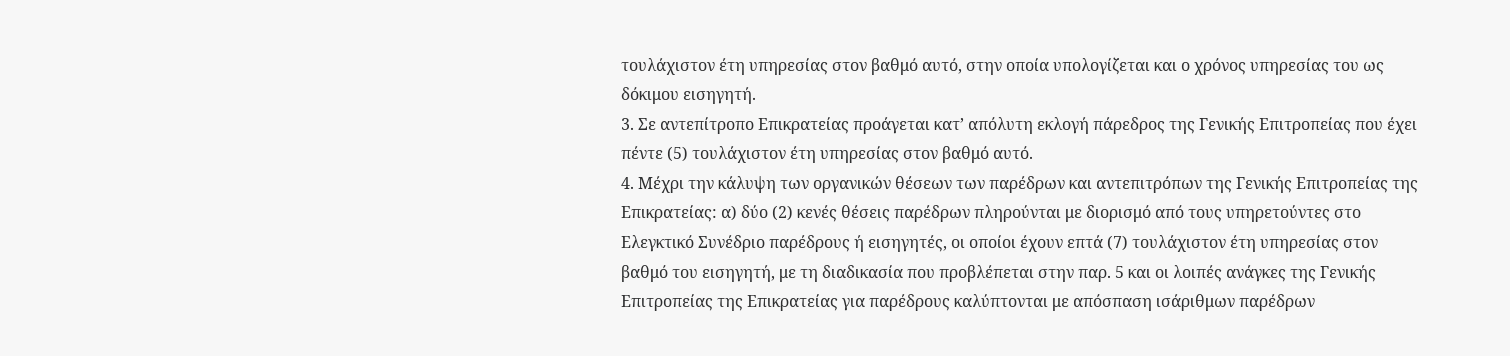τουλάχιστον έτη υπηρεσίας στον βαθμό αυτό, στην οποία υπολογίζεται και ο χρόνος υπηρεσίας του ως δόκιμου εισηγητή.
3. Σε αντεπίτροπο Επικρατείας προάγεται κατ’ απόλυτη εκλογή πάρεδρος της Γενικής Επιτροπείας που έχει πέντε (5) τουλάχιστον έτη υπηρεσίας στον βαθμό αυτό.
4. Μέχρι την κάλυψη των οργανικών θέσεων των παρέδρων και αντεπιτρόπων της Γενικής Επιτροπείας της Επικρατείας: α) δύο (2) κενές θέσεις παρέδρων πληρούνται με διορισμό από τους υπηρετούντες στο Ελεγκτικό Συνέδριο παρέδρους ή εισηγητές, οι οποίοι έχουν επτά (7) τουλάχιστον έτη υπηρεσίας στον βαθμό του εισηγητή, με τη διαδικασία που προβλέπεται στην παρ. 5 και οι λοιπές ανάγκες της Γενικής Επιτροπείας της Επικρατείας για παρέδρους καλύπτονται με απόσπαση ισάριθμων παρέδρων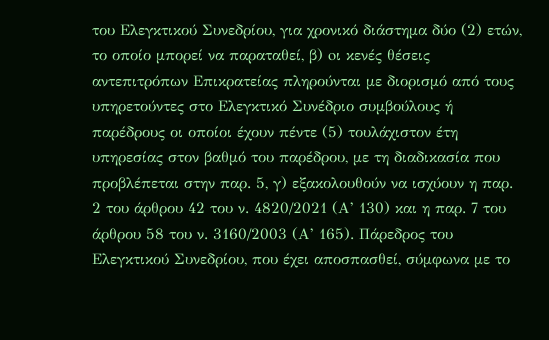του Ελεγκτικού Συνεδρίου, για χρονικό διάστημα δύο (2) ετών, το οποίο μπορεί να παραταθεί, β) oι κενές θέσεις αντεπιτρόπων Επικρατείας πληρούνται με διορισμό από τους υπηρετούντες στο Ελεγκτικό Συνέδριο συμβούλους ή παρέδρους οι οποίοι έχουν πέντε (5) τουλάχιστον έτη υπηρεσίας στον βαθμό του παρέδρου, με τη διαδικασία που προβλέπεται στην παρ. 5, γ) εξακολουθούν να ισχύουν η παρ. 2 του άρθρου 42 του ν. 4820/2021 (Α’ 130) και η παρ. 7 του άρθρου 58 του ν. 3160/2003 (Α’ 165). Πάρεδρος του Ελεγκτικού Συνεδρίου, που έχει αποσπασθεί, σύμφωνα με το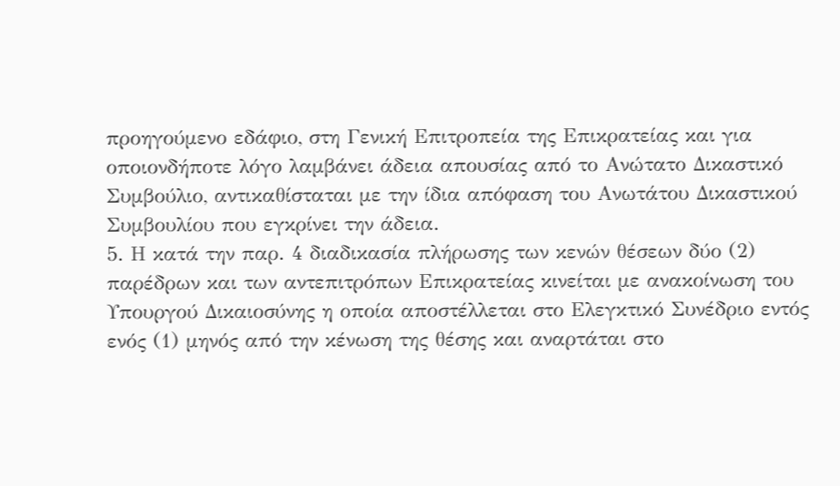προηγούμενο εδάφιο, στη Γενική Επιτροπεία της Επικρατείας και για οποιονδήποτε λόγο λαμβάνει άδεια απουσίας από το Ανώτατο Δικαστικό Συμβούλιο, αντικαθίσταται με την ίδια απόφαση του Ανωτάτου Δικαστικού Συμβουλίου που εγκρίνει την άδεια.
5. Η κατά την παρ. 4 διαδικασία πλήρωσης των κενών θέσεων δύο (2) παρέδρων και των αντεπιτρόπων Επικρατείας κινείται με ανακοίνωση του Υπουργού Δικαιοσύνης η οποία αποστέλλεται στο Ελεγκτικό Συνέδριο εντός ενός (1) μηνός από την κένωση της θέσης και αναρτάται στο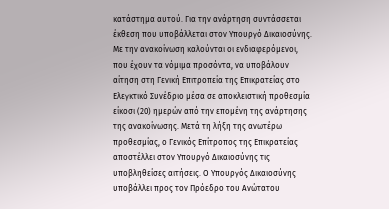κατάστημα αυτού. Για την ανάρτηση συντάσσεται έκθεση που υποβάλλεται στον Υπουργό Δικαιοσύνης. Με την ανακοίνωση καλούνται οι ενδιαφερόμενοι, που έχουν τα νόμιμα προσόντα, να υποβάλουν αίτηση στη Γενική Επιτροπεία της Επικρατείας στο Ελεγκτικό Συνέδριο μέσα σε αποκλειστική προθεσμία είκοσι (20) ημερών από την επομένη της ανάρτησης της ανακοίνωσης. Μετά τη λήξη της ανωτέρω προθεσμίας, ο Γενικός Επίτροπος της Επικρατείας αποστέλλει στον Υπουργό Δικαιοσύνης τις υποβληθείσες αιτήσεις. Ο Υπουργός Δικαιοσύνης υποβάλλει προς τον Πρόεδρο του Ανώτατου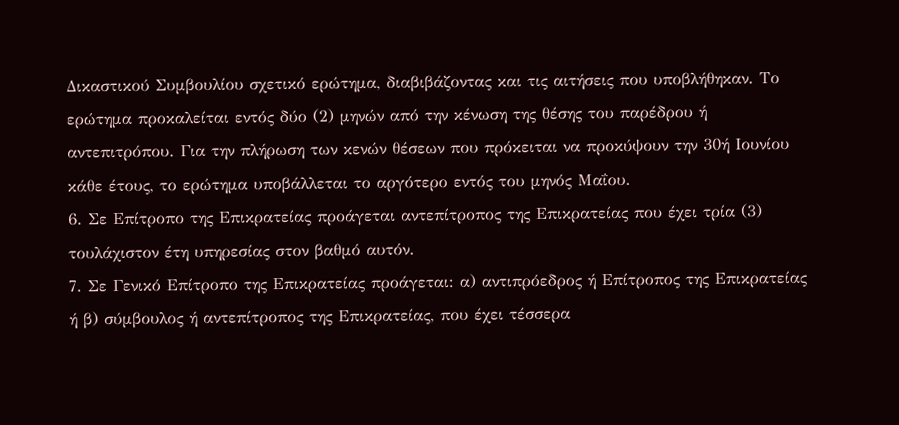Δικαστικού Συμβουλίου σχετικό ερώτημα, διαβιβάζοντας και τις αιτήσεις που υποβλήθηκαν. Το ερώτημα προκαλείται εντός δύο (2) μηνών από την κένωση της θέσης του παρέδρου ή αντεπιτρόπου. Για την πλήρωση των κενών θέσεων που πρόκειται να προκύψουν την 30ή Ιουνίου κάθε έτους, το ερώτημα υποβάλλεται το αργότερο εντός του μηνός Μαΐου.
6. Σε Επίτροπο της Επικρατείας προάγεται αντεπίτροπος της Επικρατείας που έχει τρία (3) τουλάχιστον έτη υπηρεσίας στον βαθμό αυτόν.
7. Σε Γενικό Επίτροπο της Επικρατείας προάγεται: α) αντιπρόεδρος ή Επίτροπος της Επικρατείας ή β) σύμβουλος ή αντεπίτροπος της Επικρατείας, που έχει τέσσερα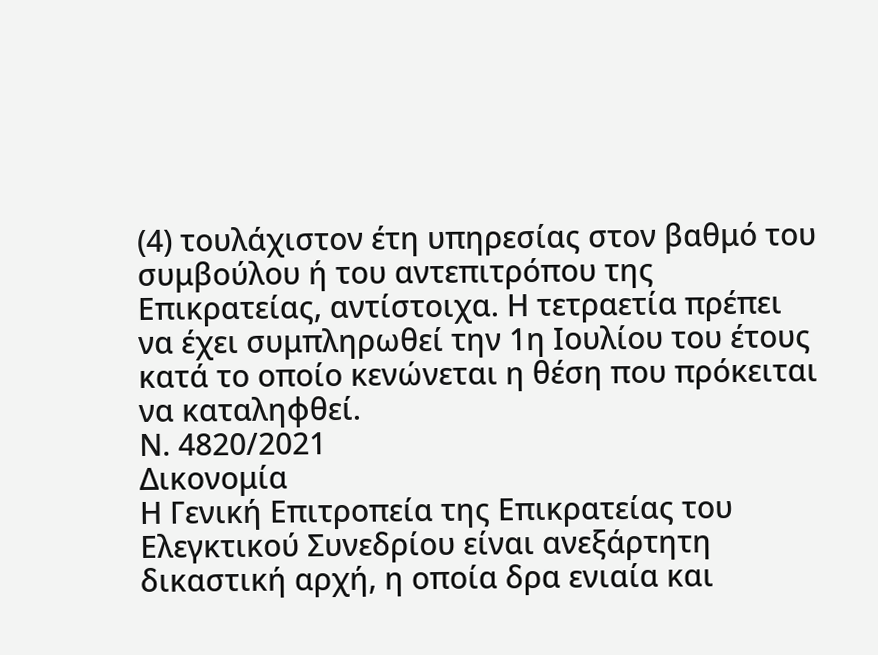(4) τουλάχιστον έτη υπηρεσίας στον βαθμό του συμβούλου ή του αντεπιτρόπου της Επικρατείας, αντίστοιχα. Η τετραετία πρέπει να έχει συμπληρωθεί την 1η Ιουλίου του έτους κατά το οποίο κενώνεται η θέση που πρόκειται να καταληφθεί.
Ν. 4820/2021
Δικονομία
Η Γενική Επιτροπεία της Επικρατείας του Ελεγκτικού Συνεδρίου είναι ανεξάρτητη δικαστική αρχή, η οποία δρα ενιαία και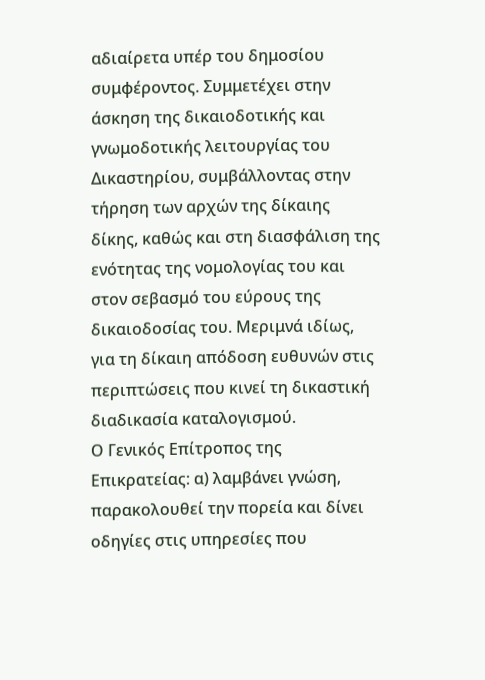αδιαίρετα υπέρ του δημοσίου συμφέροντος. Συμμετέχει στην άσκηση της δικαιοδοτικής και γνωμοδοτικής λειτουργίας του Δικαστηρίου, συμβάλλοντας στην τήρηση των αρχών της δίκαιης δίκης, καθώς και στη διασφάλιση της ενότητας της νομολογίας του και στον σεβασμό του εύρους της δικαιοδοσίας του. Μεριμνά ιδίως, για τη δίκαιη απόδοση ευθυνών στις περιπτώσεις που κινεί τη δικαστική διαδικασία καταλογισμού.
Ο Γενικός Επίτροπος της Επικρατείας: α) λαμβάνει γνώση, παρακολουθεί την πορεία και δίνει οδηγίες στις υπηρεσίες που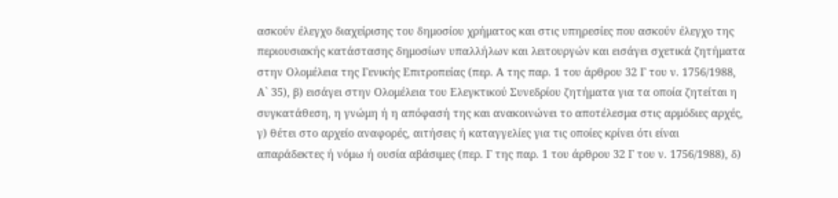ασκούν έλεγχο διαχείρισης του δημοσίου χρήματος και στις υπηρεσίες που ασκούν έλεγχο της περιουσιακής κατάστασης δημοσίων υπαλλήλων και λειτουργών και εισάγει σχετικά ζητήματα στην Ολομέλεια της Γενικής Επιτροπείας (περ. Α της παρ. 1 του άρθρου 32 Γ του ν. 1756/1988, Α` 35), β) εισάγει στην Ολομέλεια του Ελεγκτικού Συνεδρίου ζητήματα για τα οποία ζητείται η συγκατάθεση, η γνώμη ή η απόφασή της και ανακοινώνει το αποτέλεσμα στις αρμόδιες αρχές, γ) θέτει στο αρχείο αναφορές, αιτήσεις ή καταγγελίες για τις οποίες κρίνει ότι είναι απαράδεκτες ή νόμω ή ουσία αβάσιμες (περ. Γ της παρ. 1 του άρθρου 32 Γ του ν. 1756/1988), δ)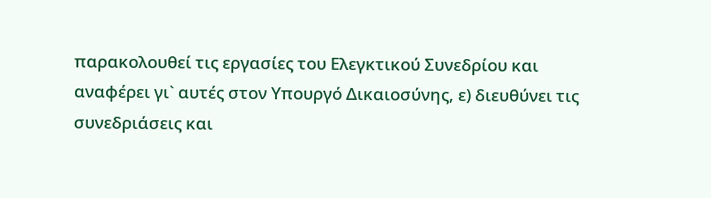παρακολουθεί τις εργασίες του Ελεγκτικού Συνεδρίου και αναφέρει γι` αυτές στον Υπουργό Δικαιοσύνης, ε) διευθύνει τις συνεδριάσεις και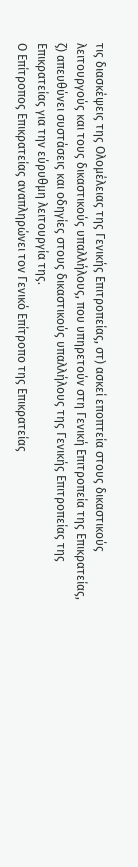τις διασκέψεις της Ολομέλειας της Γενικής Επιτροπείας, στ) ασκεί εποπτεία στους δικαστικούς λειτουργούς και τους δικαστικούς υπαλλήλους, που υπηρετούν στη Γενική Επιτροπεία της Επικρατείας, ζ) απευθύνει συστάσεις και οδηγίες στους δικαστικούς υπαλλήλους της Γενικής Επιτροπείας της Επικρατείας για την εύρυθμη λειτουργία της.
Ο Επίτροπος Επικρατείας αναπληρώνει τον Γενικό Επίτροπο της Επικρατείας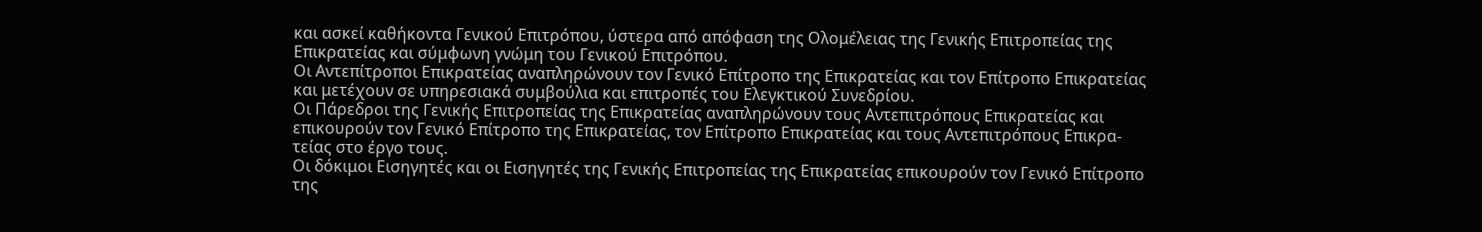και ασκεί καθήκοντα Γενικού Επιτρόπου, ύστερα από απόφαση της Ολομέλειας της Γενικής Επιτροπείας της Επικρατείας και σύμφωνη γνώμη του Γενικού Επιτρόπου.
Οι Αντεπίτροποι Επικρατείας αναπληρώνουν τον Γενικό Επίτροπο της Επικρατείας και τον Επίτροπο Επικρατείας και μετέχουν σε υπηρεσιακά συμβούλια και επιτροπές του Ελεγκτικού Συνεδρίου.
Οι Πάρεδροι της Γενικής Επιτροπείας της Επικρατείας αναπληρώνουν τους Αντεπιτρόπους Επικρατείας και επικουρούν τον Γενικό Επίτροπο της Επικρατείας, τον Επίτροπο Επικρατείας και τους Αντεπιτρόπους Επικρα-τείας στο έργο τους.
Οι δόκιμοι Εισηγητές και οι Εισηγητές της Γενικής Επιτροπείας της Επικρατείας επικουρούν τον Γενικό Επίτροπο της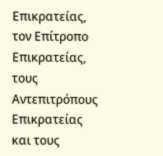Επικρατείας, τον Επίτροπο Επικρατείας, τους Αντεπιτρόπους Επικρατείας και τους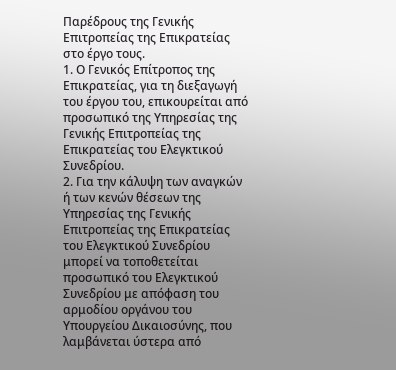Παρέδρους της Γενικής Επιτροπείας της Επικρατείας στο έργο τους.
1. Ο Γενικός Επίτροπος της Επικρατείας, για τη διεξαγωγή του έργου του, επικουρείται από προσωπικό της Υπηρεσίας της Γενικής Επιτροπείας της Επικρατείας του Ελεγκτικού Συνεδρίου.
2. Για την κάλυψη των αναγκών ή των κενών θέσεων της Υπηρεσίας της Γενικής Επιτροπείας της Επικρατείας του Ελεγκτικού Συνεδρίου μπορεί να τοποθετείται προσωπικό του Ελεγκτικού Συνεδρίου με απόφαση του αρμοδίου οργάνου του Υπουργείου Δικαιοσύνης, που λαμβάνεται ύστερα από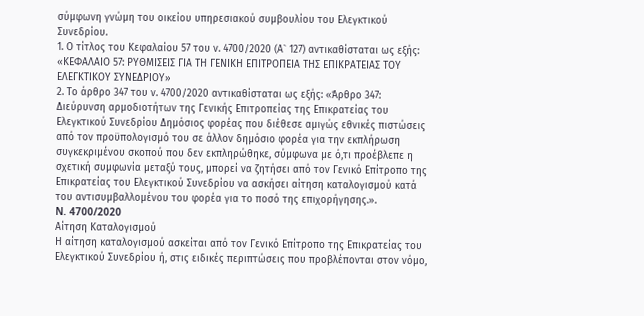σύμφωνη γνώμη του οικείου υπηρεσιακού συμβουλίου του Ελεγκτικού Συνεδρίου.
1. Ο τίτλος του Κεφαλαίου 57 του ν. 4700/2020 (Α` 127) αντικαθίσταται ως εξής: «ΚΕΦΑΛΑΙΟ 57: ΡΥΘΜΙΣΕΙΣ ΓΙΑ ΤΗ ΓΕΝΙΚΗ ΕΠΙΤΡΟΠΕΙΑ ΤΗΣ ΕΠΙΚΡΑΤΕΙΑΣ ΤΟΥ ΕΛΕΓΚΤΙΚΟΥ ΣΥΝΕΔΡΙΟΥ»
2. Το άρθρο 347 του ν. 4700/2020 αντικαθίσταται ως εξής: «Άρθρο 347: Διεύρυνση αρμοδιοτήτων της Γενικής Επιτροπείας της Επικρατείας του Ελεγκτικού Συνεδρίου Δημόσιος φορέας που διέθεσε αμιγώς εθνικές πιστώσεις από τον προϋπολογισμό του σε άλλον δημόσιο φορέα για την εκπλήρωση συγκεκριμένου σκοπού που δεν εκπληρώθηκε, σύμφωνα με ό,τι προέβλεπε η σχετική συμφωνία μεταξύ τους, μπορεί να ζητήσει από τον Γενικό Επίτροπο της Επικρατείας του Ελεγκτικού Συνεδρίου να ασκήσει αίτηση καταλογισμού κατά του αντισυμβαλλομένου του φορέα για το ποσό της επιχορήγησης.».
N. 4700/2020
Αίτηση Καταλογισμού
Η αίτηση καταλογισμού ασκείται από τον Γενικό Επίτροπο της Επικρατείας του Ελεγκτικού Συνεδρίου ή, στις ειδικές περιπτώσεις που προβλέπονται στον νόμο,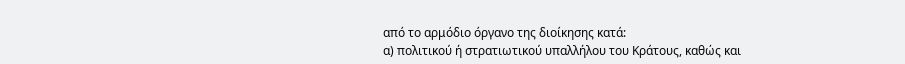από το αρμόδιο όργανο της διοίκησης κατά:
α) πολιτικού ή στρατιωτικού υπαλλήλου του Κράτους, καθώς και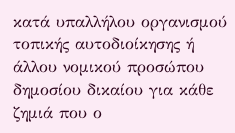κατά υπαλλήλου οργανισμού τοπικής αυτοδιοίκησης ή άλλου νομικού προσώπου δημοσίου δικαίου για κάθε ζημιά που ο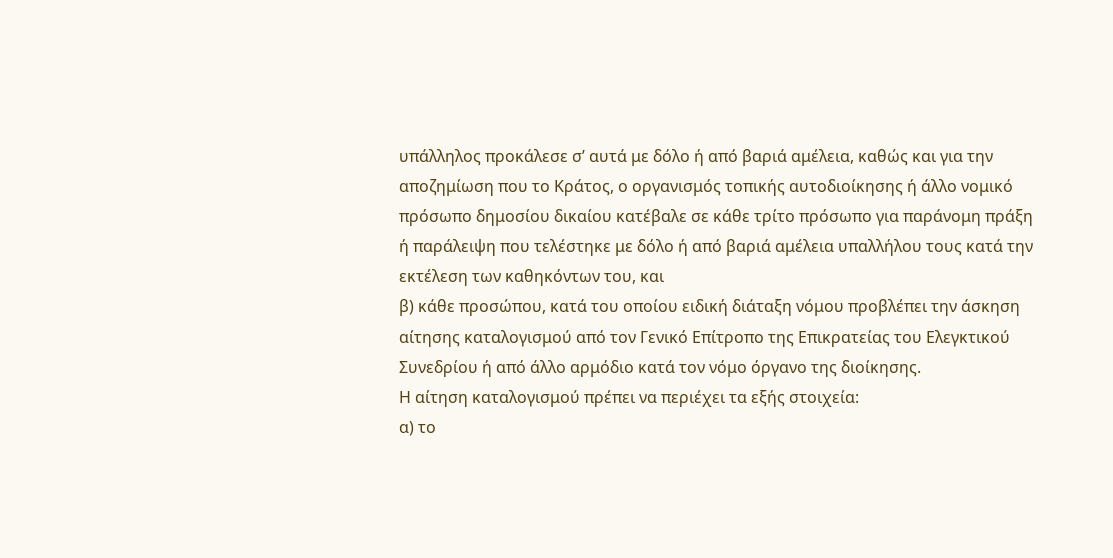υπάλληλος προκάλεσε σ’ αυτά με δόλο ή από βαριά αμέλεια, καθώς και για την αποζημίωση που το Κράτος, ο οργανισμός τοπικής αυτοδιοίκησης ή άλλο νομικό πρόσωπο δημοσίου δικαίου κατέβαλε σε κάθε τρίτο πρόσωπο για παράνομη πράξη ή παράλειψη που τελέστηκε με δόλο ή από βαριά αμέλεια υπαλλήλου τους κατά την εκτέλεση των καθηκόντων του, και
β) κάθε προσώπου, κατά του οποίου ειδική διάταξη νόμου προβλέπει την άσκηση αίτησης καταλογισμού από τον Γενικό Επίτροπο της Επικρατείας του Ελεγκτικού Συνεδρίου ή από άλλο αρμόδιο κατά τον νόμο όργανο της διοίκησης.
Η αίτηση καταλογισμού πρέπει να περιέχει τα εξής στοιχεία:
α) το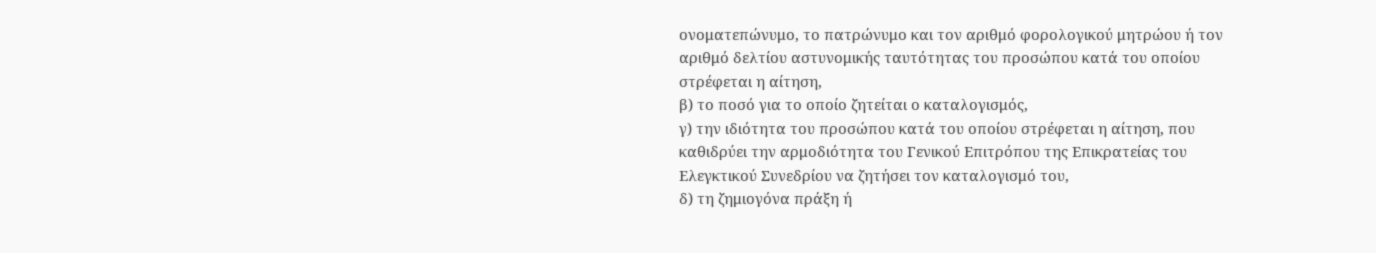ονοματεπώνυμο, το πατρώνυμο και τον αριθμό φορολογικού μητρώου ή τον αριθμό δελτίου αστυνομικής ταυτότητας του προσώπου κατά του οποίου στρέφεται η αίτηση,
β) το ποσό για το οποίο ζητείται ο καταλογισμός,
γ) την ιδιότητα του προσώπου κατά του οποίου στρέφεται η αίτηση, που καθιδρύει την αρμοδιότητα του Γενικού Επιτρόπου της Επικρατείας του Ελεγκτικού Συνεδρίου να ζητήσει τον καταλογισμό του,
δ) τη ζημιογόνα πράξη ή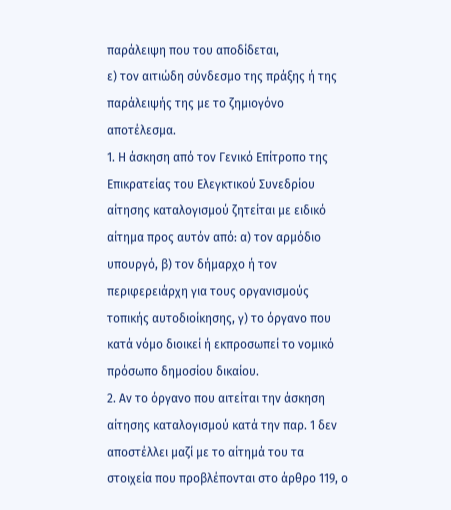παράλειψη που του αποδίδεται,
ε) τον αιτιώδη σύνδεσμο της πράξης ή της παράλειψής της με το ζημιογόνο αποτέλεσμα.
1. Η άσκηση από τον Γενικό Επίτροπο της Επικρατείας του Ελεγκτικού Συνεδρίου αίτησης καταλογισμού ζητείται με ειδικό αίτημα προς αυτόν από: α) τον αρμόδιο υπουργό, β) τον δήμαρχο ή τον περιφερειάρχη για τους οργανισμούς τοπικής αυτοδιοίκησης, γ) το όργανο που κατά νόμο διοικεί ή εκπροσωπεί το νομικό πρόσωπο δημοσίου δικαίου.
2. Αν το όργανο που αιτείται την άσκηση αίτησης καταλογισμού κατά την παρ. 1 δεν αποστέλλει μαζί με το αίτημά του τα στοιχεία που προβλέπονται στο άρθρο 119, ο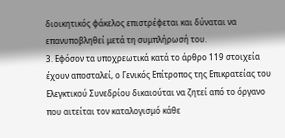διοικητικός φάκελος επιστρέφεται και δύναται να επανυποβληθεί μετά τη συμπλήρωσή του.
3. Εφόσον τα υποχρεωτικά κατά το άρθρο 119 στοιχεία έχουν αποσταλεί, ο Γενικός Επίτροπος της Επικρατείας του Ελεγκτικού Συνεδρίου δικαιούται να ζητεί από το όργανο που αιτείται τον καταλογισμό κάθε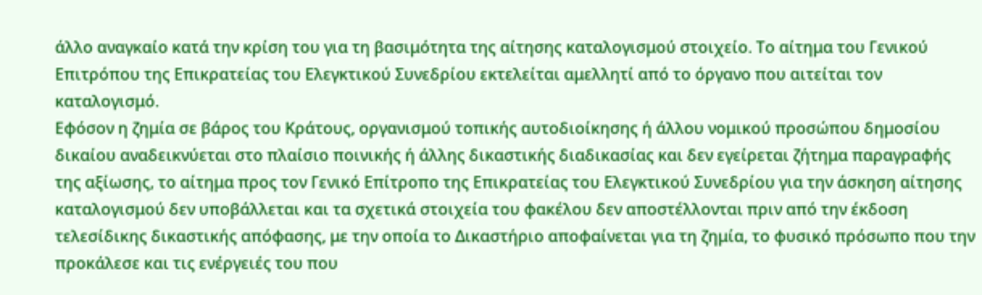άλλο αναγκαίο κατά την κρίση του για τη βασιμότητα της αίτησης καταλογισμού στοιχείο. Το αίτημα του Γενικού Επιτρόπου της Επικρατείας του Ελεγκτικού Συνεδρίου εκτελείται αμελλητί από το όργανο που αιτείται τον καταλογισμό.
Εφόσον η ζημία σε βάρος του Κράτους, οργανισμού τοπικής αυτοδιοίκησης ή άλλου νομικού προσώπου δημοσίου δικαίου αναδεικνύεται στο πλαίσιο ποινικής ή άλλης δικαστικής διαδικασίας και δεν εγείρεται ζήτημα παραγραφής της αξίωσης, το αίτημα προς τον Γενικό Επίτροπο της Επικρατείας του Ελεγκτικού Συνεδρίου για την άσκηση αίτησης καταλογισμού δεν υποβάλλεται και τα σχετικά στοιχεία του φακέλου δεν αποστέλλονται πριν από την έκδοση τελεσίδικης δικαστικής απόφασης, με την οποία το Δικαστήριο αποφαίνεται για τη ζημία, το φυσικό πρόσωπο που την προκάλεσε και τις ενέργειές του που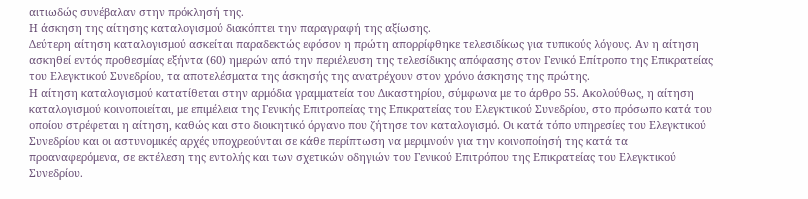αιτιωδώς συνέβαλαν στην πρόκλησή της.
Η άσκηση της αίτησης καταλογισμού διακόπτει την παραγραφή της αξίωσης.
Δεύτερη αίτηση καταλογισμού ασκείται παραδεκτώς εφόσον η πρώτη απορρίφθηκε τελεσιδίκως για τυπικούς λόγους. Αν η αίτηση ασκηθεί εντός προθεσμίας εξήντα (60) ημερών από την περιέλευση της τελεσίδικης απόφασης στον Γενικό Επίτροπο της Επικρατείας του Ελεγκτικού Συνεδρίου, τα αποτελέσματα της άσκησής της ανατρέχουν στον χρόνο άσκησης της πρώτης.
Η αίτηση καταλογισμού κατατίθεται στην αρμόδια γραμματεία του Δικαστηρίου, σύμφωνα με το άρθρο 55. Ακολούθως, η αίτηση καταλογισμού κοινοποιείται, με επιμέλεια της Γενικής Επιτροπείας της Επικρατείας του Ελεγκτικού Συνεδρίου, στο πρόσωπο κατά του οποίου στρέφεται η αίτηση, καθώς και στο διοικητικό όργανο που ζήτησε τον καταλογισμό. Οι κατά τόπο υπηρεσίες του Ελεγκτικού Συνεδρίου και οι αστυνομικές αρχές υποχρεούνται σε κάθε περίπτωση να μεριμνούν για την κοινοποίησή της κατά τα προαναφερόμενα, σε εκτέλεση της εντολής και των σχετικών οδηγιών του Γενικού Επιτρόπου της Επικρατείας του Ελεγκτικού Συνεδρίου.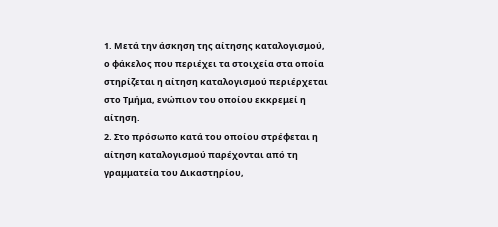1. Μετά την άσκηση της αίτησης καταλογισμού, ο φάκελος που περιέχει τα στοιχεία στα οποία στηρίζεται η αίτηση καταλογισμού περιέρχεται στο Τμήμα, ενώπιον του οποίου εκκρεμεί η αίτηση.
2. Στο πρόσωπο κατά του οποίου στρέφεται η αίτηση καταλογισμού παρέχονται από τη γραμματεία του Δικαστηρίου,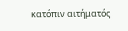κατόπιν αιτήματός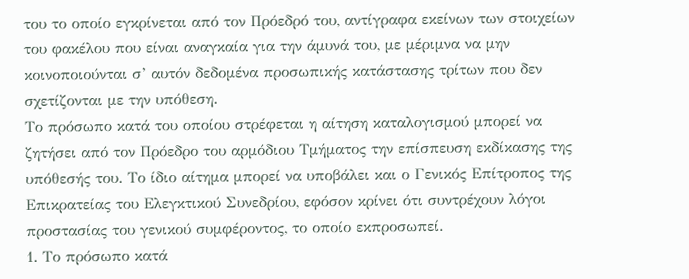του το οποίο εγκρίνεται από τον Πρόεδρό του, αντίγραφα εκείνων των στοιχείων του φακέλου που είναι αναγκαία για την άμυνά του, με μέριμνα να μην κοινοποιούνται σ’ αυτόν δεδομένα προσωπικής κατάστασης τρίτων που δεν σχετίζονται με την υπόθεση.
Το πρόσωπο κατά του οποίου στρέφεται η αίτηση καταλογισμού μπορεί να ζητήσει από τον Πρόεδρο του αρμόδιου Τμήματος την επίσπευση εκδίκασης της υπόθεσής του. Το ίδιο αίτημα μπορεί να υποβάλει και ο Γενικός Επίτροπος της Επικρατείας του Ελεγκτικού Συνεδρίου, εφόσον κρίνει ότι συντρέχουν λόγοι προστασίας του γενικού συμφέροντος, το οποίο εκπροσωπεί.
1. Το πρόσωπο κατά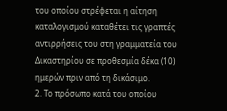του οποίου στρέφεται η αίτηση καταλογισμού καταθέτει τις γραπτές αντιρρήσεις του στη γραμματεία του Δικαστηρίου σε προθεσμία δέκα (10) ημερών πριν από τη δικάσιμο.
2. Το πρόσωπο κατά του οποίου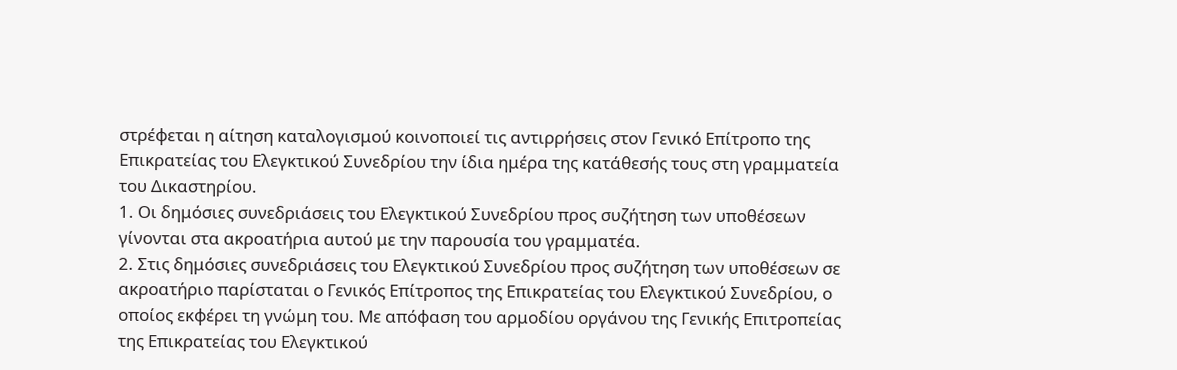στρέφεται η αίτηση καταλογισμού κοινοποιεί τις αντιρρήσεις στον Γενικό Επίτροπο της Επικρατείας του Ελεγκτικού Συνεδρίου την ίδια ημέρα της κατάθεσής τους στη γραμματεία του Δικαστηρίου.
1. Οι δημόσιες συνεδριάσεις του Ελεγκτικού Συνεδρίου προς συζήτηση των υποθέσεων γίνονται στα ακροατήρια αυτού με την παρουσία του γραμματέα.
2. Στις δημόσιες συνεδριάσεις του Ελεγκτικού Συνεδρίου προς συζήτηση των υποθέσεων σε ακροατήριο παρίσταται ο Γενικός Επίτροπος της Επικρατείας του Ελεγκτικού Συνεδρίου, ο οποίος εκφέρει τη γνώμη του. Με απόφαση του αρμοδίου οργάνου της Γενικής Επιτροπείας της Επικρατείας του Ελεγκτικού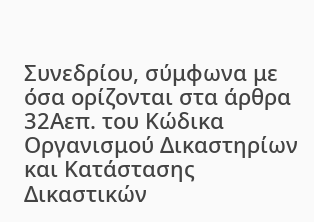Συνεδρίου, σύμφωνα με όσα ορίζονται στα άρθρα 32Αεπ. του Κώδικα Οργανισμού Δικαστηρίων και Κατάστασης Δικαστικών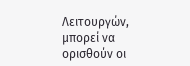Λειτουργών, μπορεί να ορισθούν οι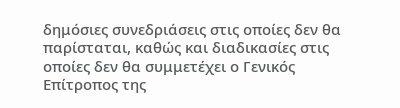δημόσιες συνεδριάσεις στις οποίες δεν θα παρίσταται, καθώς και διαδικασίες στις οποίες δεν θα συμμετέχει ο Γενικός Επίτροπος της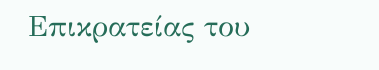Επικρατείας του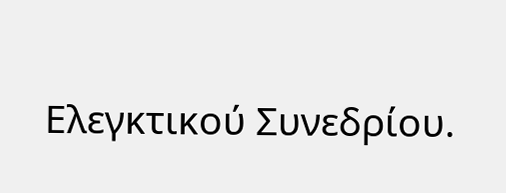Ελεγκτικού Συνεδρίου.